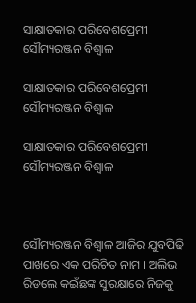ସାକ୍ଷାତକାର ପରିବେଶପ୍ରେମୀ ସୌମ୍ୟରଞ୍ଜନ ବିଶ୍ୱାଳ

ସାକ୍ଷାତକାର ପରିବେଶପ୍ରେମୀ ସୌମ୍ୟରଞ୍ଜନ ବିଶ୍ୱାଳ

ସାକ୍ଷାତକାର ପରିବେଶପ୍ରେମୀ ସୌମ୍ୟରଞ୍ଜନ ବିଶ୍ବାଳ



ସୌମ୍ୟରଞ୍ଜନ ବିଶ୍ୱାଳ ଆଜିର ଯୁବପିଢି ପାଖରେ ଏକ ପରିଚିତ ନାମ । ଅଲିଭ ରିଡଲେ କଇଁଛଙ୍କ ସୁରକ୍ଷାରେ ନିଜକୁ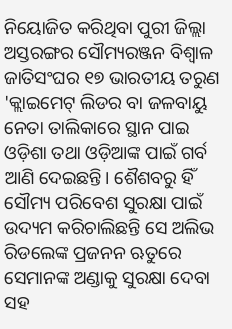ନିୟୋଜିତ କରିଥିବା ପୁରୀ ଜିଲ୍ଲା ଅସ୍ତରଙ୍ଗର ସୌମ୍ୟରଞ୍ଜନ ବିଶ୍ବାଳ ଜାତିସଂଘର ୧୭ ଭାରତୀୟ ତରୁଣ 'କ୍ଲାଇମେଟ୍ ଲିଡର ବା ଜଳବାୟୁ ନେତା ତାଲିକାରେ ସ୍ଥାନ ପାଇ ଓଡ଼ିଶା ତଥା ଓଡ଼ିଆଙ୍କ ପାଇଁ ଗର୍ବ ଆଣି ଦେଇଛନ୍ତି। ଶୈଶବରୁ ହିଁ ସୌମ୍ୟ ପରିବେଶ ସୁରକ୍ଷା ପାଇଁ ଉଦ୍ୟମ କରିଚାଲିଛନ୍ତି ସେ ଅଲିଭ ରିଡଲେଙ୍କ ପ୍ରଜନନ ଋତୁରେ ସେମାନଙ୍କ ଅଣ୍ଡାକୁ ସୁରକ୍ଷା ଦେବା ସହ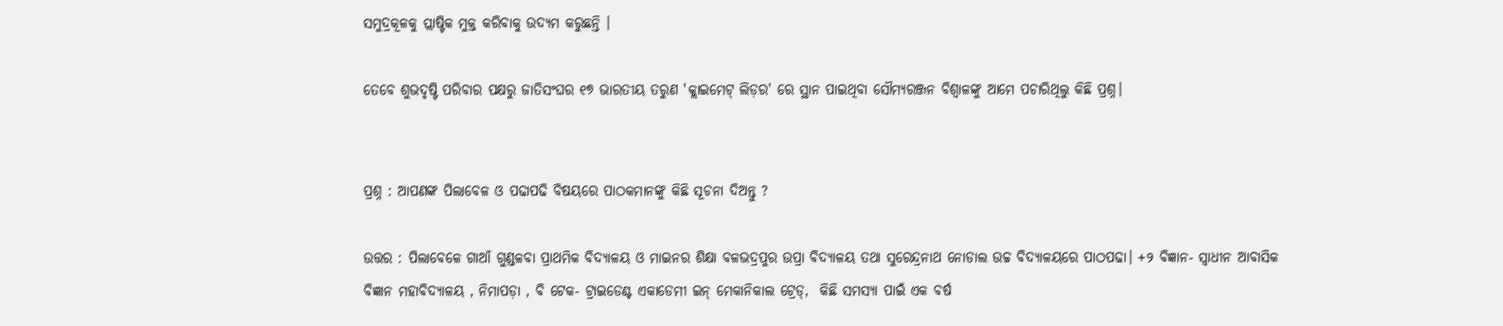ସମୁଦ୍ରକୂଳକୁ ପ୍ଲାଷ୍ଟିକ ମୁକ୍ତ କରିବାକୁ ଉଦ୍ୟମ କରୁଛନ୍ତି ।

ତେବେ ଶୁଭଦୃଷ୍ଟି ପରିବାର ପକ୍ଷରୁ ଜାତିସଂଘର ୧୭ ଭାରତୀୟ ତରୁଣ 'କ୍ଲାଇମେଟ୍ ଲିଡ଼ର' ରେ ସ୍ଥାନ ପାଇଥିବା ସୌମ୍ୟରଞ୍ଜନ ବିଶ୍ୱାଳଙ୍କୁ ଆମେ ପଚାରିଥିଲୁ କିଛି ପ୍ରଶ୍ନ।


ପ୍ରଶ୍ନ : ଆପଣଙ୍କ ପିଲାବେଳ ଓ ପଢାପଢି ବିଷୟରେ ପାଠକମାନଙ୍କୁ କିଛି ସୂଚନା ଦିଅନ୍ତୁ ?

ଉତ୍ତର : ପିଲାବେଳେ ଗାଆଁ ଗୁଣ୍ଡଳବା ପ୍ରାଥମିକ ବିଦ୍ୟାଳୟ ଓ ମାଇନର ଶିକ୍ଷା ବଳଭଦ୍ରପୁର ଉପ୍ରା ବିଦ୍ୟାଳୟ ତଥା ସୁରେନ୍ଦ୍ରନାଥ ନୋଡାଲ ଉଚ୍ଚ ବିଦ୍ୟାଳୟରେ ପାଠପଢା। +୨ ବିଜ୍ଞାନ- ସ୍ଵାଧୀନ ଆବାସିକ ବିଜ୍ଞାନ ମହାବିଦ୍ୟାଳୟ , ନିମାପଡ଼ା , ବି ଟେକ- ଟ୍ରାଇଡେଣ୍ଟ ଏକାଡେମୀ ଇନ୍ ମେକାନିକାଲ ଟ୍ରେଡ୍,  କିଛି ସମସ୍ୟା ପାଇଁ ଏକ ବର୍ଷ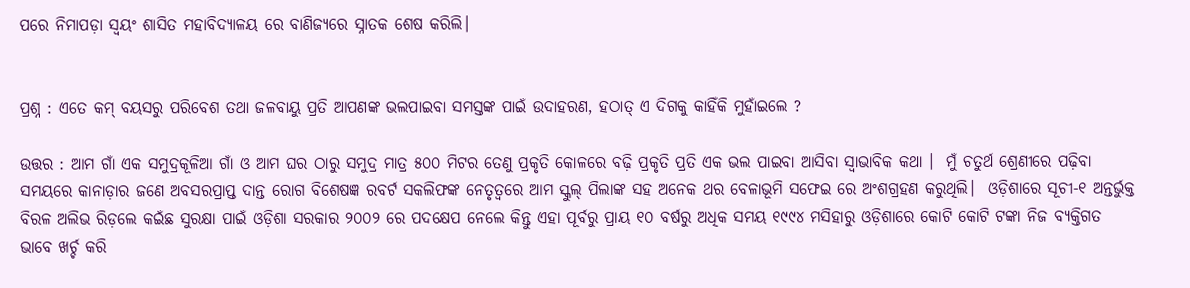ପରେ ନିମାପଡ଼ା ସ୍ଵୟଂ ଶାସିତ ମହାବିଦ୍ୟାଳୟ ରେ ବାଣିଜ୍ୟରେ ସ୍ନାତକ ଶେଷ କରିଲି।


ପ୍ରଶ୍ନ : ଏତେ କମ୍ ବୟସରୁ ପରିବେଶ ତଥା ଜଳବାୟୁ ପ୍ରତି ଆପଣଙ୍କ ଭଲପାଇବା ସମସ୍ତଙ୍କ ପାଇଁ ଉଦାହରଣ, ହଠାତ୍ ଏ ଦିଗକୁ କାହିଁକି ମୁହାଁଇଲେ ?

ଉତ୍ତର : ଆମ ଗାଁ ଏକ ସମୁଦ୍ରକୂଳିଆ ଗାଁ ଓ ଆମ ଘର ଠାରୁ ସମୁଦ୍ର ମାତ୍ର ୫୦୦ ମିଟର ତେଣୁ ପ୍ରକୃତି କୋଳରେ ବଢ଼ି ପ୍ରକୃତି ପ୍ରତି ଏକ ଭଲ ପାଇବା ଆସିବା ସ୍ଵାଭାବିକ କଥା ।  ମୁଁ ଚତୁର୍ଥ ଶ୍ରେଣୀରେ ପଢ଼ିବା ସମୟରେ କାନାଡ଼ାର ଜଣେ ଅବସରପ୍ରାପ୍ତ ଦାନ୍ତ ରୋଗ ବିଶେଷଜ୍ଞ ରବର୍ଟ ସକଲିଫଙ୍କ ନେତୃତ୍ୱରେ ଆମ ସ୍କୁଲ୍ ପିଲାଙ୍କ ସହ ଅନେକ ଥର ବେଳାଭୂମି ସଫେଇ ରେ ଅଂଶଗ୍ରହଣ କରୁଥିଲି।  ଓଡ଼ିଶାରେ ସୂଚୀ-୧ ଅନ୍ତର୍ଭୁକ୍ତ ବିରଳ ଅଲିଭ ରିଡ଼ଲେ କଇଁଛ ସୁରକ୍ଷା ପାଇଁ ଓଡ଼ିଶା ସରକାର ୨୦୦୨ ରେ ପଦକ୍ଷେପ ନେଲେ କିନ୍ତୁ ଏହା ପୂର୍ବରୁ ପ୍ରାୟ ୧୦ ବର୍ଷରୁ ଅଧିକ ସମୟ ୧୯୯୪ ମସିହାରୁ ଓଡ଼ିଶାରେ କୋଟି କୋଟି ଟଙ୍କା ନିଜ ବ୍ୟକ୍ତିଗତ ଭାବେ ଖର୍ଚ୍ଚ କରି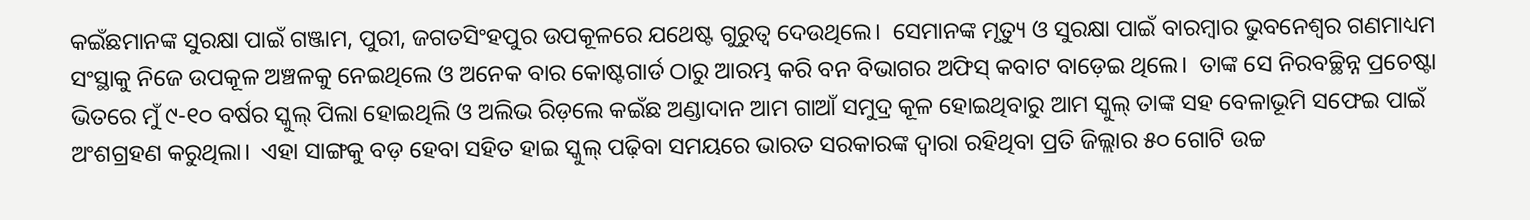କଇଁଛମାନଙ୍କ ସୁରକ୍ଷା ପାଇଁ ଗଞ୍ଜାମ, ପୁରୀ, ଜଗତସିଂହପୁର ଉପକୂଳରେ ଯଥେଷ୍ଟ ଗୁରୁତ୍ବ ଦେଉଥିଲେ।  ସେମାନଙ୍କ ମୃତ୍ୟୁ ଓ ସୁରକ୍ଷା ପାଇଁ ବାରମ୍ବାର ଭୁବନେଶ୍ୱର ଗଣମାଧ୍ୟମ ସଂସ୍ଥାକୁ ନିଜେ ଉପକୂଳ ଅଞ୍ଚଳକୁ ନେଇଥିଲେ ଓ ଅନେକ ବାର କୋଷ୍ଟଗାର୍ଡ ଠାରୁ ଆରମ୍ଭ କରି ବନ ବିଭାଗର ଅଫିସ୍ କବାଟ ବାଡ଼େଇ ଥିଲେ।  ତାଙ୍କ ସେ ନିରବଚ୍ଛିନ୍ନ ପ୍ରଚେଷ୍ଟା ଭିତରେ ମୁଁ ୯-୧୦ ବର୍ଷର ସ୍କୁଲ୍ ପିଲା ହୋଇଥିଲି ଓ ଅଲିଭ ରିଡ଼ଲେ କଇଁଛ ଅଣ୍ଡାଦାନ ଆମ ଗାଆଁ ସମୁଦ୍ର କୂଳ ହୋଇଥିବାରୁ ଆମ ସ୍କୁଲ୍ ତାଙ୍କ ସହ ବେଳାଭୂମି ସଫେଇ ପାଇଁ ଅଂଶଗ୍ରହଣ କରୁଥିଲା।  ଏହା ସାଙ୍ଗକୁ ବଡ଼ ହେବା ସହିତ ହାଇ ସ୍କୁଲ୍ ପଢ଼ିବା ସମୟରେ ଭାରତ ସରକାରଙ୍କ ଦ୍ୱାରା ରହିଥିବା ପ୍ରତି ଜିଲ୍ଲାର ୫୦ ଗୋଟି ଉଚ୍ଚ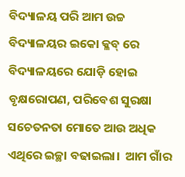ବିଦ୍ୟାଳୟ ପରି ଆମ ଉଚ୍ଚ ବିଦ୍ୟାଳୟର ଇକୋ କ୍ଳବ୍ ରେ ବିଦ୍ୟାଳୟରେ ଯୋଡ଼ି ହୋଇ ବୃକ୍ଷରୋପଣ, ପରିବେଶ ସୁରକ୍ଷା ସଚେତନତା ମୋତେ ଆଉ ଅଧିକ ଏଥିରେ ଇଚ୍ଛା ବଢାଇଲା।  ଆମ ଗାଁର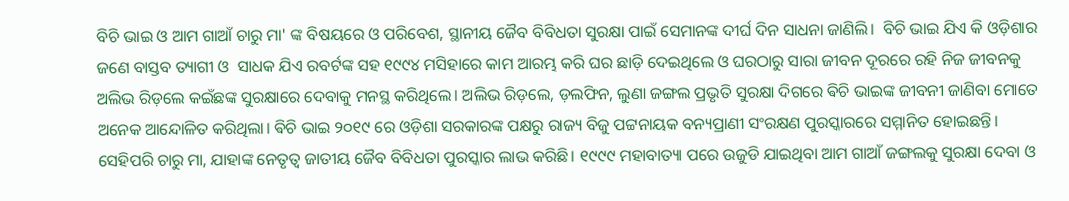ବିଚି ଭାଇ ଓ ଆମ ଗାଆଁ ଚାରୁ ମା' ଙ୍କ ବିଷୟରେ ଓ ପରିବେଶ, ସ୍ଥାନୀୟ ଜୈବ ବିବିଧତା ସୁରକ୍ଷା ପାଇଁ ସେମାନଙ୍କ ଦୀର୍ଘ ଦିନ ସାଧନା ଜାଣିଲି।  ବିଚି ଭାଇ ଯିଏ କି ଓଡ଼ିଶାର ଜଣେ ବାସ୍ତବ ତ୍ୟାଗୀ ଓ  ସାଧକ ଯିଏ ରବର୍ଟଙ୍କ ସହ ୧୯୯୪ ମସିହାରେ କାମ ଆରମ୍ଭ କରି ଘର ଛାଡ଼ି ଦେଇଥିଲେ ଓ ଘରଠାରୁ ସାରା ଜୀବନ ଦୂରରେ ରହି ନିଜ ଜୀବନକୁ ଅଲିଭ ରିଡ଼ଲେ କଇଁଛଙ୍କ ସୁରକ୍ଷାରେ ଦେବାକୁ ମନସ୍ଥ କରିଥିଲେ। ଅଲିଭ ରିଡ଼ଲେ, ଡ଼ଲଫିନ, ଲୁଣା ଜଙ୍ଗଲ ପ୍ରଭୃତି ସୁରକ୍ଷା ଦିଗରେ ଵିଚି ଭାଇଙ୍କ ଜୀବନୀ ଜାଣିବା ମୋତେ ଅନେକ ଆନ୍ଦୋଳିତ କରିଥିଲା। ଵିଚି ଭାଇ ୨୦୧୯ ରେ ଓଡ଼ିଶା ସରକାରଙ୍କ ପକ୍ଷରୁ ରାଜ୍ୟ ବିଜୁ ପଟ୍ଟନାୟକ ବନ୍ୟପ୍ରାଣୀ ସଂରକ୍ଷଣ ପୁରସ୍କାରରେ ସମ୍ମାନିତ ହୋଇଛନ୍ତି। ସେହିପରି ଚାରୁ ମା, ଯାହାଙ୍କ ନେତୃତ୍ୱ ଜାତୀୟ ଜୈବ ବିବିଧତା ପୁରସ୍କାର ଲାଭ କରିଛି। ୧୯୯୯ ମହାବାତ୍ୟା ପରେ ଉଜୁଡି ଯାଇଥିବା ଆମ ଗାଆଁ ଜଙ୍ଗଲକୁ ସୁରକ୍ଷା ଦେବା ଓ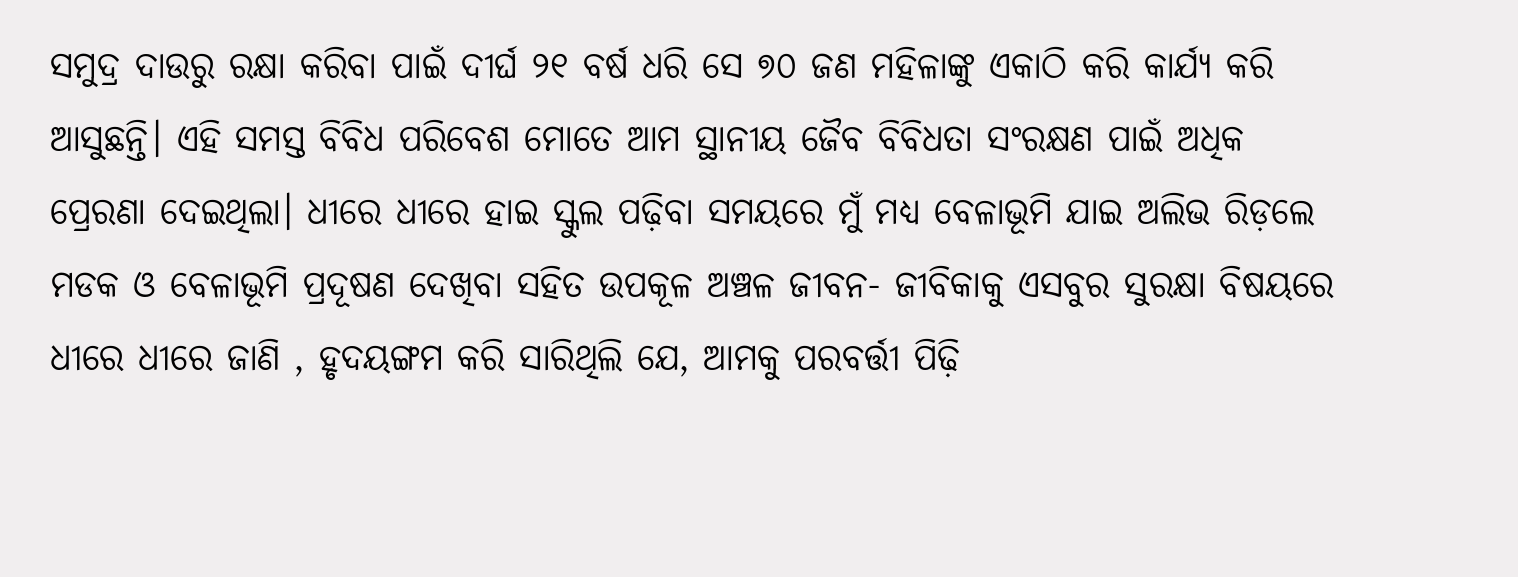ସମୁଦ୍ର ଦାଉରୁ ରକ୍ଷା କରିବା ପାଇଁ ଦୀର୍ଘ ୨୧ ବର୍ଷ ଧରି ସେ ୭୦ ଜଣ ମହିଳାଙ୍କୁ ଏକାଠି କରି କାର୍ଯ୍ୟ କରି ଆସୁଛନ୍ତି। ଏହି ସମସ୍ତ ବିବିଧ ପରିବେଶ ମୋତେ ଆମ ସ୍ଥାନୀୟ ଜୈବ ବିବିଧତା ସଂରକ୍ଷଣ ପାଇଁ ଅଧିକ ପ୍ରେରଣା ଦେଇଥିଲା। ଧୀରେ ଧୀରେ ହାଇ ସ୍କୁଲ ପଢ଼ିବା ସମୟରେ ମୁଁ ମଧ୍ୟ ବେଳାଭୂମି ଯାଇ ଅଲିଭ ରିଡ଼ଲେ ମଡକ ଓ ବେଳାଭୂମି ପ୍ରଦୂଷଣ ଦେଖିବା ସହିତ ଉପକୂଳ ଅଞ୍ଚଳ ଜୀବନ- ଜୀବିକାକୁ ଏସବୁର ସୁରକ୍ଷା ବିଷୟରେ ଧୀରେ ଧୀରେ ଜାଣି , ହୃଦୟଙ୍ଗମ କରି ସାରିଥିଲି ଯେ, ଆମକୁ ପରବର୍ତ୍ତୀ ପିଢ଼ି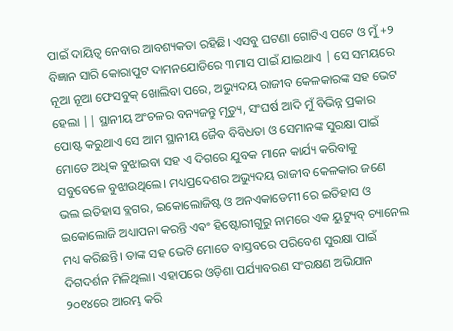ପାଇଁ ଦାୟିତ୍ଵ ନେବାର ଆବଶ୍ୟକତା ରହିଛି। ଏସବୁ ଘଟଣା ଗୋଟିଏ ପଟେ ଓ ମୁଁ +୨ ବିଜ୍ଞାନ ସାରି କୋରାପୁଟ ଦାମନଯୋଡିରେ ୩ମାସ ପାଇଁ ଯାଇଥାଏ | ସେ ସମୟରେ ନୂଆ ନୂଆ ଫେସବୁକ୍ ଖୋଲିବା ପରେ, ଅଭ୍ୟୁଦୟ ରାଜୀବ କେଳକାରଙ୍କ ସହ ଭେଟ ହେଲା || ସ୍ଥାନୀୟ ଅଂଚଳର ବନ୍ୟଜନ୍ତୁ ମୃତ୍ୟୁ, ସଂଘର୍ଷ ଆଦି ମୁଁ ବିଭିନ୍ନ ପ୍ରକାର ପୋଷ୍ଟ କରୁଥାଏ ସେ ଆମ ସ୍ଥାନୀୟ ଜୈବ ବିବିଧତା ଓ ସେମାନଙ୍କ ସୁରକ୍ଷା ପାଇଁ ମୋତେ ଅଧିକ ବୁଝାଇବା ସହ ଏ ଦିଗରେ ଯୁବକ ମାନେ କାର୍ଯ୍ୟ କରିବାକୁ ସବୁବେଳେ ବୁଝାଉଥିଲେ। ମଧ୍ୟପ୍ରଦେଶର ଅଭ୍ୟୁଦୟ ରାଜୀବ କେଳକାର ଜଣେ ଭଲ ଇତିହାସ ବ୍ଲଗର, ଇକୋଲୋଜିଷ୍ଟ ଓ ଅନଏକାଡେମୀ ରେ ଇତିହାସ ଓ ଇକୋଲୋଜି ଅଧ୍ୟାପନା କରନ୍ତି ଏଵଂ ହିଷ୍ଟୋରୀଗୁରୁ ନାମରେ ଏକ ୟୁଟ୍ୟୁବ୍ ଚ୍ୟାନେଲ ମଧ୍ୟ କରିଛନ୍ତି। ତାଙ୍କ ସହ ଭେଟି ମୋତେ ବାସ୍ତବରେ ପରିବେଶ ସୁରକ୍ଷା ପାଇଁ ଦିଗଦର୍ଶନ ମିଳିଥିଲା। ଏହାପରେ ଓଡ଼ିଶା ପର୍ଯ୍ୟାବରଣ ସଂରକ୍ଷଣ ଅଭିଯାନ ୨୦୧୪ରେ ଆରମ୍ଭ କରି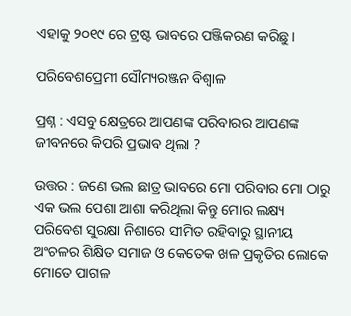ଏହାକୁ ୨୦୧୯ ରେ ଟ୍ରଷ୍ଟ ଭାବରେ ପଞ୍ଜିକରଣ କରିଛୁ।

ପରିବେଶପ୍ରେମୀ ସୌମ୍ୟରଞ୍ଜନ ବିଶ୍ବାଳ

ପ୍ରଶ୍ନ : ଏସବୁ କ୍ଷେତ୍ରରେ ଆପଣଙ୍କ ପରିବାରର ଆପଣଙ୍କ ଜୀବନରେ କିପରି ପ୍ରଭାବ ଥିଲା ?

ଉତ୍ତର : ଜଣେ ଭଲ ଛାତ୍ର ଭାବରେ ମୋ ପରିବାର ମୋ ଠାରୁ ଏକ ଭଲ ପେଶା ଆଶା କରିଥିଲା କିନ୍ତୁ ମୋର ଲକ୍ଷ୍ୟ ପରିବେଶ ସୁରକ୍ଷା ନିଶାରେ ସୀମିତ ରହିବାରୁ ସ୍ଥାନୀୟ ଅଂଚଳର ଶିକ୍ଷିତ ସମାଜ ଓ କେତେକ ଖଳ ପ୍ରକୃତିର ଲୋକେ ମୋତେ ପାଗଳ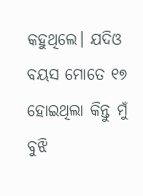କହୁଥିଲେ। ଯଦିଓ ବୟସ ମୋତେ ୧୭ ହୋଇଥିଲା କିନ୍ତୁ ମୁଁ ବୁଝି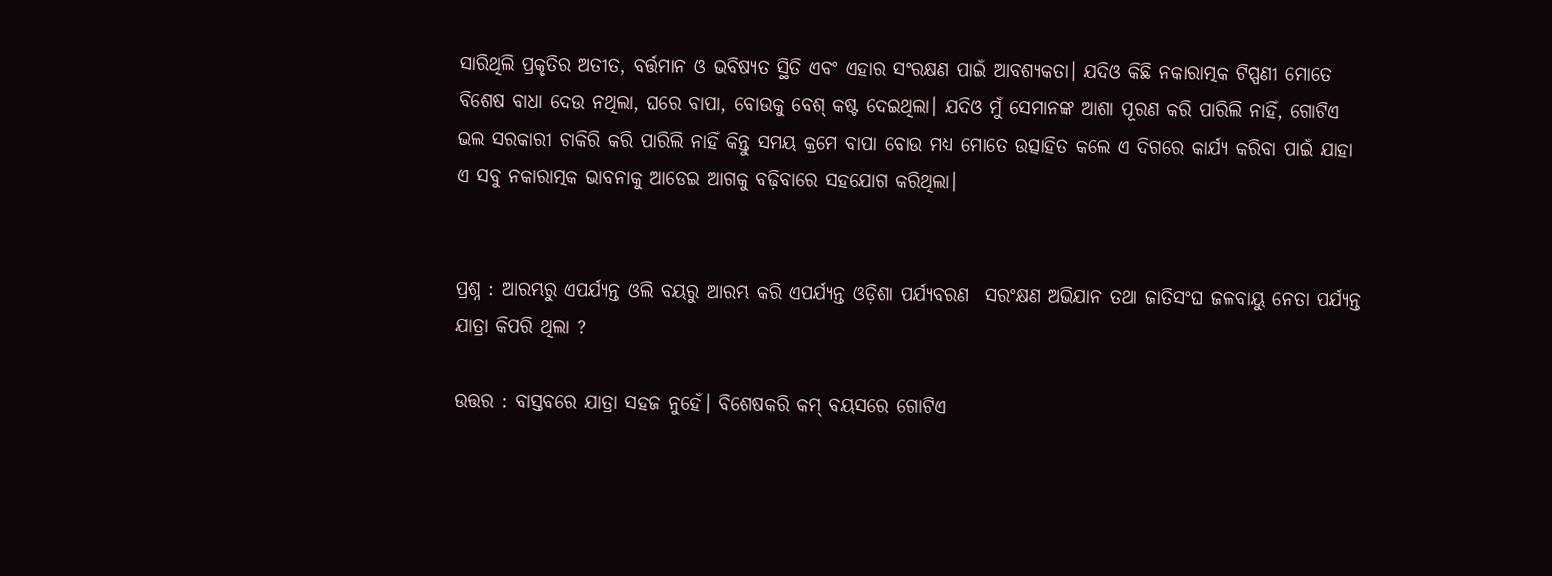ସାରିଥିଲି ପ୍ରକୃତିର ଅତୀତ, ବର୍ତ୍ତମାନ ଓ ଭବିଷ୍ୟତ ସ୍ଥିତି ଏବଂ ଏହାର ସଂରକ୍ଷଣ ପାଇଁ ଆବଶ୍ୟକତା। ଯଦିଓ କିଛି ନକାରାତ୍ମକ ଟିପ୍ପଣୀ ମୋତେ ବିଶେଷ ବାଧା ଦେଉ ନଥିଲା, ଘରେ ବାପା, ବୋଉକୁ ବେଶ୍ କଷ୍ଟ ଦେଇଥିଲା। ଯଦିଓ ମୁଁ ସେମାନଙ୍କ ଆଶା ପୂରଣ କରି ପାରିଲି ନାହିଁ, ଗୋଟିଏ ଭଲ ସରକାରୀ ଚାକିରି କରି ପାରିଲି ନାହିଁ କିନ୍ତୁ ସମୟ କ୍ରମେ ବାପା ବୋଉ ମଧ୍ୟ ମୋତେ ଉତ୍ସାହିତ କଲେ ଏ ଦିଗରେ କାର୍ଯ୍ୟ କରିବା ପାଇଁ ଯାହା ଏ ସବୁ ନକାରାତ୍ମକ ଭାବନାକୁ ଆଡେଇ ଆଗକୁ ବଢ଼ିବାରେ ସହଯୋଗ କରିଥିଲା।


ପ୍ରଶ୍ନ : ଆରମ୍ଭରୁ ଏପର୍ଯ୍ୟନ୍ତ ଓଲି ବୟରୁ ଆରମ୍ଭ କରି ଏପର୍ଯ୍ୟନ୍ତ ଓଡ଼ିଶା ପର୍ଯ୍ୟବରଣ  ସରଂକ୍ଷଣ ଅଭିଯାନ ତଥା ଜାତିସଂଘ ଜଳବାୟୁ ନେତା ପର୍ଯ୍ୟନ୍ତ ଯାତ୍ରା କିପରି ଥିଲା ?

ଉତ୍ତର : ବାସ୍ତବରେ ଯାତ୍ରା ସହଜ ନୁହେଁ। ବିଶେଷକରି କମ୍ ବୟସରେ ଗୋଟିଏ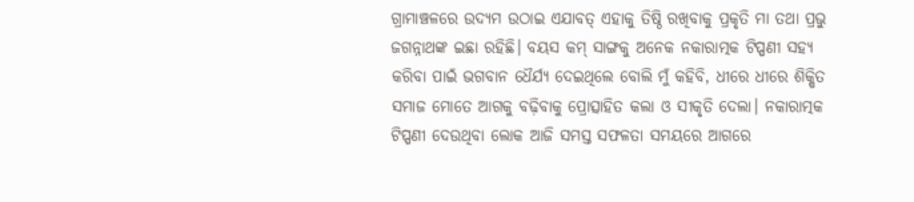ଗ୍ରାମାଞ୍ଚଳରେ ଉଦ୍ୟମ ଉଠାଇ ଏଯାବତ୍ ଏହାକୁ ତିଷ୍ଠି ରଖିବାକୁ ପ୍ରକୃତି ମା ତଥା ପ୍ରଭୁ ଜଗନ୍ନାଥଙ୍କ ଇଛା ରହିଛି। ବୟସ କମ୍ ସାଙ୍ଗକୁ ଅନେକ ନକାରାତ୍ମକ ଟିପ୍ପଣୀ ସହ୍ୟ କରିବା ପାଇଁ ଭଗବାନ ଧୈର୍ଯ୍ୟ ଦେଇଥିଲେ ବୋଲି ମୁଁ କହିବି, ଧୀରେ ଧୀରେ ଶିକ୍ଷିତ ସମାଜ ମୋତେ ଆଗକୁ ବଢ଼ିବାକୁ ପ୍ରୋତ୍ସାହିତ କଲା ଓ ସୀକୃତି ଦେଲା। ନକାରାତ୍ମକ ଟିପ୍ପଣୀ ଦେଉଥିବା ଲୋକ ଆଜି ସମସ୍ତ ସଫଳତା ସମୟରେ ଆଗରେ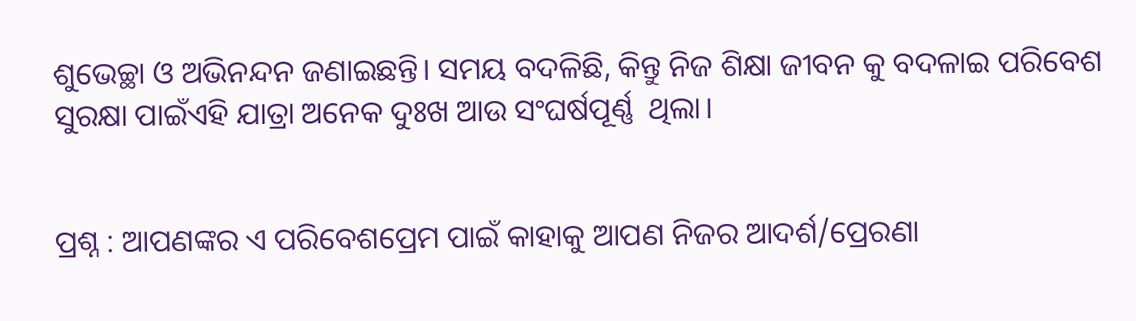ଶୁଭେଚ୍ଛା ଓ ଅଭିନନ୍ଦନ ଜଣାଇଛନ୍ତି। ସମୟ ବଦଳିଛି, କିନ୍ତୁ ନିଜ ଶିକ୍ଷା ଜୀବନ କୁ ବଦଳାଇ ପରିବେଶ ସୁରକ୍ଷା ପାଇଁଏହି ଯାତ୍ରା ଅନେକ ଦୁଃଖ ଆଉ ସଂଘର୍ଷପୂର୍ଣ୍ଣ  ଥିଲା।


ପ୍ରଶ୍ନ : ଆପଣଙ୍କର ଏ ପରିବେଶପ୍ରେମ ପାଇଁ କାହାକୁ ଆପଣ ନିଜର ଆଦର୍ଶ/ପ୍ରେରଣା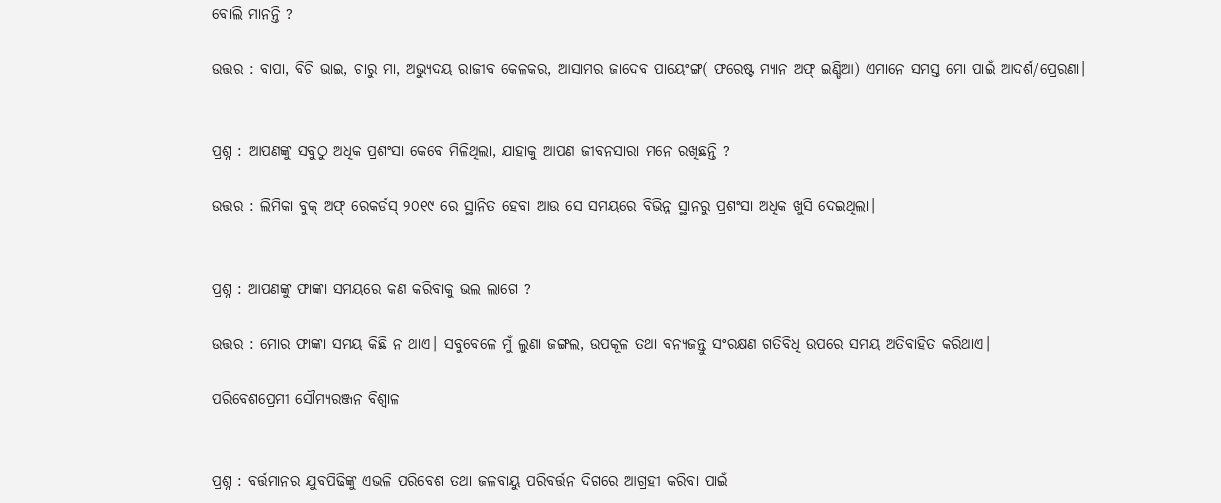ବୋଲି ମାନନ୍ତି ?

ଉତ୍ତର : ବାପା, ବିଚି ଭାଇ, ଚାରୁ ମା, ଅଭ୍ୟୁଦୟ ରାଜୀବ କେଳକର, ଆସାମର ଜାଦେବ ପାୟେଂଙ୍ଗ( ଫରେଷ୍ଟ ମ୍ୟାନ ଅଫ୍ ଇଣ୍ଡିଆ) ଏମାନେ ସମସ୍ତ ମୋ ପାଇଁ ଆଦର୍ଶ/ପ୍ରେରଣା।


ପ୍ରଶ୍ନ : ଆପଣଙ୍କୁ ସବୁଠୁ ଅଧିକ ପ୍ରଶଂସା କେବେ ମିଳିଥିଲା, ଯାହାକୁ ଆପଣ ଜୀବନସାରା ମନେ ରଖିଛନ୍ତି ?

ଉତ୍ତର : ଲିମିକା ବୁକ୍ ଅଫ୍ ରେକର୍ଡସ୍ ୨୦୧୯ ରେ ସ୍ଥାନିତ ହେବା ଆଉ ସେ ସମୟରେ ବିଭିନ୍ନ ସ୍ଥାନରୁ ପ୍ରଶଂସା ଅଧିକ ଖୁସି ଦେଇଥିଲା।


ପ୍ରଶ୍ନ : ଆପଣଙ୍କୁ ଫାଙ୍କା ସମୟରେ କଣ କରିବାକୁ ଭଲ ଲାଗେ ?

ଉତ୍ତର : ମୋର ଫାଙ୍କା ସମୟ କିଛି ନ ଥାଏ। ସବୁବେଳେ ମୁଁ ଲୁଣା ଜଙ୍ଗଲ, ଉପକୂଳ ତଥା ବନ୍ୟଜନ୍ତୁ ସଂରକ୍ଷଣ ଗତିବିଧି ଉପରେ ସମୟ ଅତିବାହିତ କରିଥାଏ।

ପରିବେଶପ୍ରେମୀ ସୌମ୍ୟରଞ୍ଜନ ବିଶ୍ବାଳ


ପ୍ରଶ୍ନ : ବର୍ତ୍ତମାନର ଯୁବପିଢିଙ୍କୁ ଏଭଳି ପରିବେଶ ତଥା ଜଳବାୟୁ ପରିବର୍ତ୍ତନ ଦିଗରେ ଆଗ୍ରହୀ କରିବା ପାଇଁ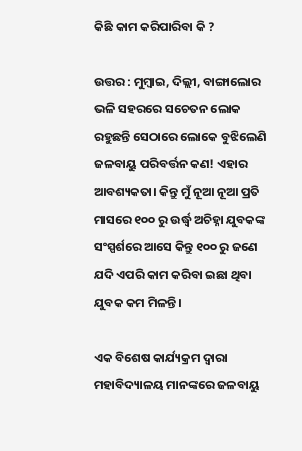କିଛି କାମ କରିପାରିବା କି ?

ଉତ୍ତର : ମୁମ୍ବାଇ, ଦିଲ୍ଲୀ, ବାଙ୍ଗାଲୋର ଭଳି ସହରରେ ସଚେତନ ଲୋକ ରହୁଛନ୍ତି ସେଠାରେ ଲୋକେ ବୁଝିଲେଣି ଜଳବାୟୁ ପରିବର୍ତ୍ତନ କଣ! ଏହାର ଆବଶ୍ୟକତା। କିନ୍ତୁ ମୁଁ ନୂଆ ନୂଆ ପ୍ରତି ମାସରେ ୧୦୦ ରୁ ଉର୍ଦ୍ଧ୍ବ ଅଚିହ୍ନା ଯୁବକଙ୍କ ସଂସ୍ପର୍ଶରେ ଆସେ କିନ୍ତୁ ୧୦୦ ରୁ ଜଣେ ଯଦି ଏପରି କାମ କରିବା ଇଛା ଥିବା ଯୁବକ କମ ମିଳନ୍ତି।

ଏକ ବିଶେଷ କାର୍ଯ୍ୟକ୍ରମ ଦ୍ବାରା ମହାବିଦ୍ୟାଳୟ ମାନଙ୍କରେ ଜଳବାୟୁ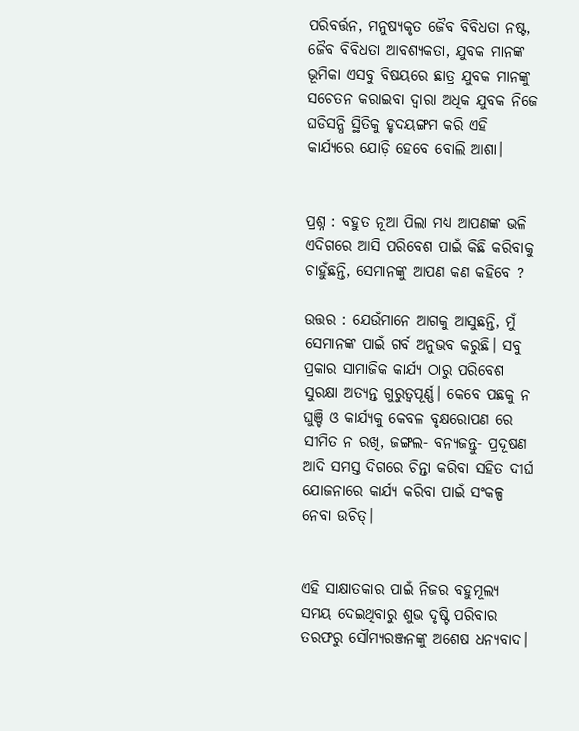ପରିବର୍ତ୍ତନ, ମନୁଷ୍ୟକୃତ ଜୈବ ବିବିଧତା ନଷ୍ଟ, ଜୈବ ବିବିଧତା ଆବଶ୍ୟକତା, ଯୁବକ ମାନଙ୍କ ଭୂମିକା ଏସବୁ ବିଷୟରେ ଛାତ୍ର ଯୁବକ ମାନଙ୍କୁ ସଚେତନ କରାଇବା ଦ୍ଵାରା ଅଧିକ ଯୁବକ ନିଜେ ଘଡିସନ୍ଧି ସ୍ଥିତିକୁ ହୃଦୟଙ୍ଗମ କରି ଏହି କାର୍ଯ୍ୟରେ ଯୋଡ଼ି ହେବେ ବୋଲି ଆଶା।


ପ୍ରଶ୍ନ : ବହୁତ ନୂଆ ପିଲା ମଧ୍ୟ ଆପଣଙ୍କ ଭଳି ଏଦିଗରେ ଆସି ପରିବେଶ ପାଇଁ କିଛି କରିବାକୁ ଚାହୁଁଛନ୍ତି, ସେମାନଙ୍କୁ ଆପଣ କଣ କହିବେ ?

ଉତ୍ତର : ଯେଉଁମାନେ ଆଗକୁ ଆସୁଛନ୍ତି, ମୁଁ ସେମାନଙ୍କ ପାଇଁ ଗର୍ବ ଅନୁଭବ କରୁଛି। ସବୁ ପ୍ରକାର ସାମାଜିକ କାର୍ଯ୍ୟ ଠାରୁ ପରିବେଶ ସୁରକ୍ଷା ଅତ୍ୟନ୍ତ ଗୁରୁତ୍ଵପୂର୍ଣ୍ଣ। କେବେ ପଛକୁ ନ ଘୁଞ୍ଚି ଓ କାର୍ଯ୍ୟକୁ କେବଳ ବୃକ୍ଷରୋପଣ ରେ ସୀମିତ ନ ରଖି, ଜଙ୍ଗଲ- ବନ୍ୟଜନ୍ତୁ- ପ୍ରଦୂଷଣ ଆଦି ସମସ୍ତ ଦିଗରେ ଚିନ୍ତା କରିବା ସହିତ ଦୀର୍ଘ ଯୋଜନାରେ କାର୍ଯ୍ୟ କରିବା ପାଇଁ ସଂକଳ୍ପ ନେବା ଉଚିତ୍।


ଏହି ସାକ୍ଷାତକାର ପାଇଁ ନିଜର ବହୁମୂଲ୍ୟ ସମୟ ଦେଇଥିବାରୁ ଶୁଭ ଦୃଷ୍ଟି ପରିବାର ତରଫରୁ ସୌମ୍ୟରଞ୍ଜନଙ୍କୁ ଅଶେଷ ଧନ୍ୟବାଦ।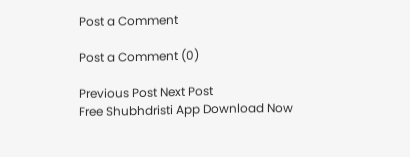Post a Comment

Post a Comment (0)

Previous Post Next Post
Free Shubhdristi App Download Now